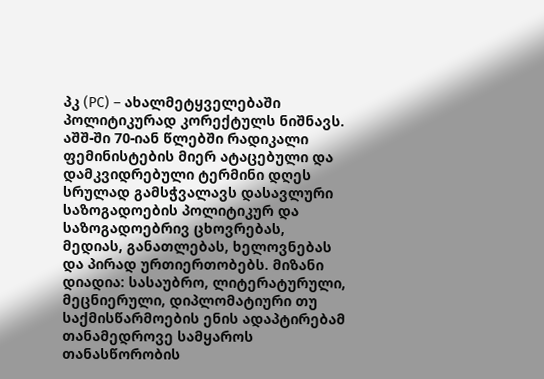პკ (PC) – ახალმეტყველებაში პოლიტიკურად კორექტულს ნიშნავს.
აშშ-ში 70-იან წლებში რადიკალი ფემინისტების მიერ ატაცებული და დამკვიდრებული ტერმინი დღეს სრულად გამსჭვალავს დასავლური საზოგადოების პოლიტიკურ და საზოგადოებრივ ცხოვრებას, მედიას, განათლებას, ხელოვნებას და პირად ურთიერთობებს. მიზანი დიადია: სასაუბრო, ლიტერატურული, მეცნიერული, დიპლომატიური თუ საქმისწარმოების ენის ადაპტირებამ თანამედროვე სამყაროს თანასწორობის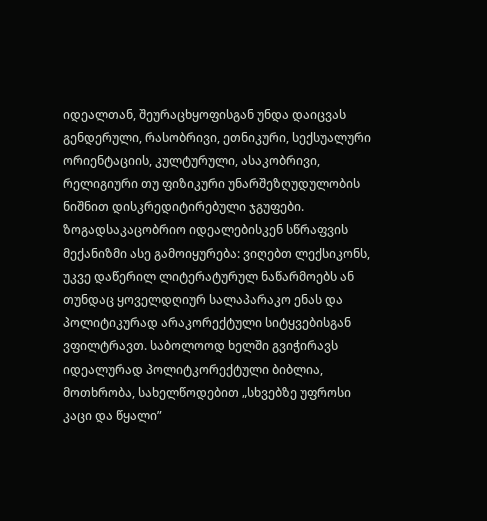იდეალთან, შეურაცხყოფისგან უნდა დაიცვას გენდერული, რასობრივი, ეთნიკური, სექსუალური ორიენტაციის, კულტურული, ასაკობრივი, რელიგიური თუ ფიზიკური უნარშეზღუდულობის ნიშნით დისკრედიტირებული ჯგუფები.
ზოგადსაკაცობრიო იდეალებისკენ სწრაფვის მექანიზმი ასე გამოიყურება: ვიღებთ ლექსიკონს, უკვე დაწერილ ლიტერატურულ ნაწარმოებს ან თუნდაც ყოველდღიურ სალაპარაკო ენას და პოლიტიკურად არაკორექტული სიტყვებისგან ვფილტრავთ. საბოლოოდ ხელში გვიჭირავს იდეალურად პოლიტკორექტული ბიბლია, მოთხრობა, სახელწოდებით „სხვებზე უფროსი კაცი და წყალი”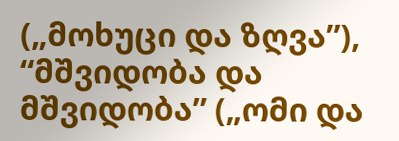(„მოხუცი და ზღვა”), “მშვიდობა და მშვიდობა” („ომი და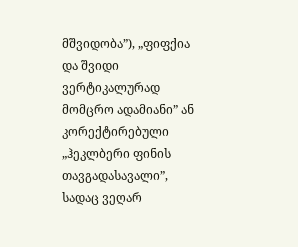მშვიდობა”), „ფიფქია და შვიდი ვერტიკალურად მომცრო ადამიანი” ან კორექტირებული „ჰეკლბერი ფინის თავგადასავალი”, სადაც ვეღარ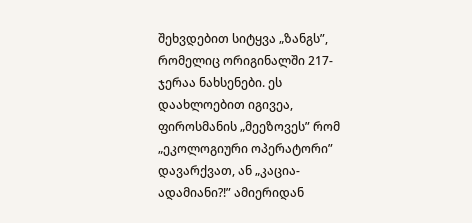შეხვდებით სიტყვა „ზანგს”, რომელიც ორიგინალში 217-ჯერაა ნახსენები. ეს დაახლოებით იგივეა, ფიროსმანის „მეეზოვეს” რომ „ეკოლოგიური ოპერატორი” დავარქვათ, ან „კაცია-ადამიანი?!” ამიერიდან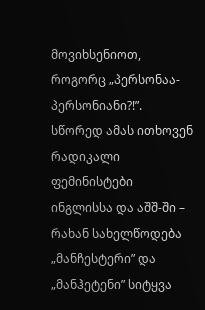მოვიხსენიოთ, როგორც „პერსონაა-პერსონიანი?!”. სწორედ ამას ითხოვენ რადიკალი ფემინისტები ინგლისსა და აშშ-ში – რახან სახელწოდება „მანჩესტერი” და „მანჰეტენი” სიტყვა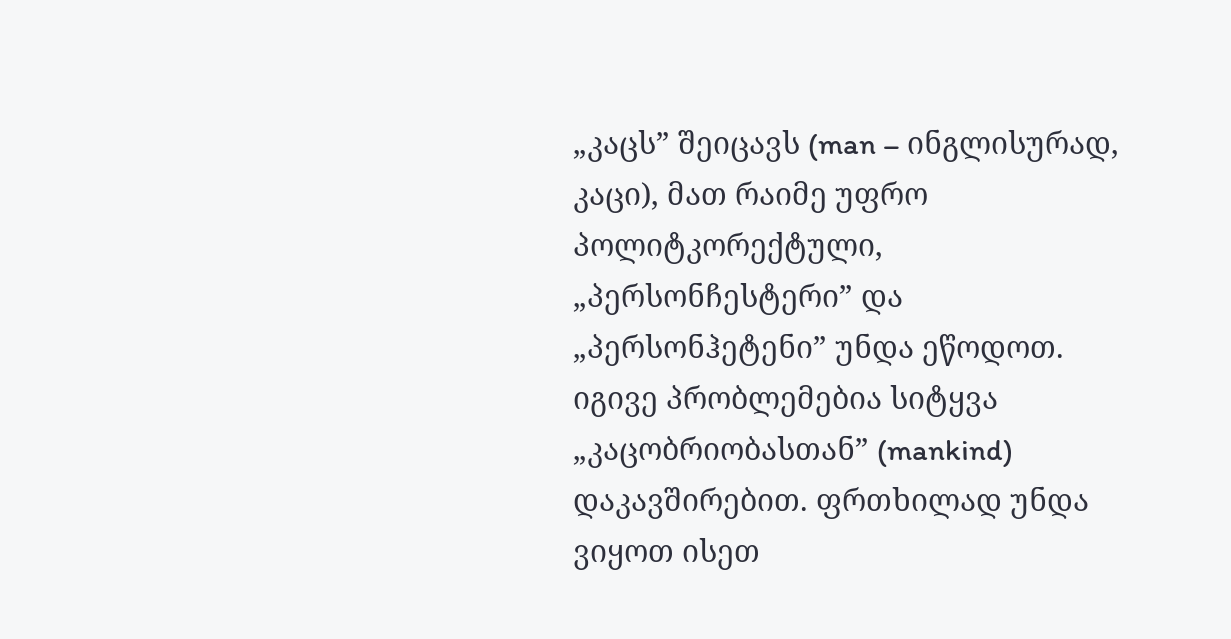„კაცს” შეიცავს (man – ინგლისურად, კაცი), მათ რაიმე უფრო პოლიტკორექტული, „პერსონჩესტერი” და „პერსონჰეტენი” უნდა ეწოდოთ. იგივე პრობლემებია სიტყვა „კაცობრიობასთან” (mankind) დაკავშირებით. ფრთხილად უნდა ვიყოთ ისეთ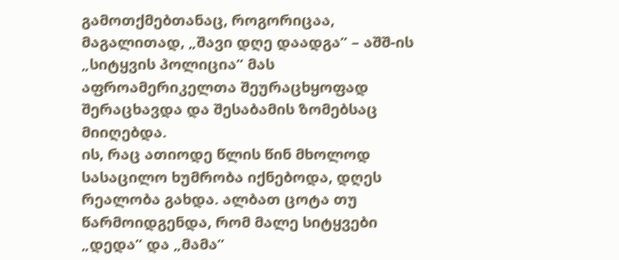გამოთქმებთანაც, როგორიცაა, მაგალითად, „შავი დღე დაადგა” – აშშ-ის „სიტყვის პოლიცია” მას აფროამერიკელთა შეურაცხყოფად შერაცხავდა და შესაბამის ზომებსაც მიიღებდა.
ის, რაც ათიოდე წლის წინ მხოლოდ სასაცილო ხუმრობა იქნებოდა, დღეს რეალობა გახდა. ალბათ ცოტა თუ წარმოიდგენდა, რომ მალე სიტყვები „დედა” და „მამა”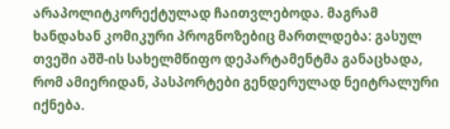არაპოლიტკორექტულად ჩაითვლებოდა. მაგრამ ხანდახან კომიკური პროგნოზებიც მართლდება: გასულ თვეში აშშ-ის სახელმწიფო დეპარტამენტმა განაცხადა, რომ ამიერიდან, პასპორტები გენდერულად ნეიტრალური იქნება.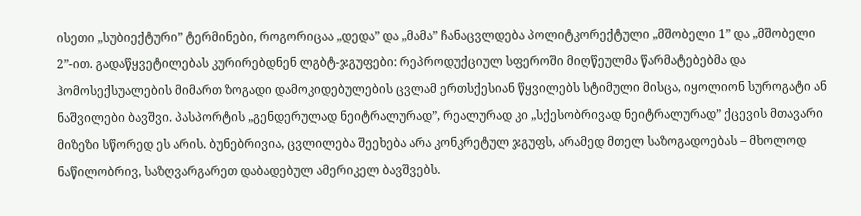ისეთი „სუბიექტური” ტერმინები, როგორიცაა „დედა” და „მამა” ჩანაცვლდება პოლიტკორექტული „მშობელი 1” და „მშობელი 2”-ით. გადაწყვეტილებას კურირებდნენ ლგბტ-ჯგუფები: რეპროდუქციულ სფეროში მიღწეულმა წარმატებებმა და ჰომოსექსუალების მიმართ ზოგადი დამოკიდებულების ცვლამ ერთსქესიან წყვილებს სტიმული მისცა, იყოლიონ სუროგატი ან ნაშვილები ბავშვი. პასპორტის „გენდერულად ნეიტრალურად”, რეალურად კი „სქესობრივად ნეიტრალურად” ქცევის მთავარი მიზეზი სწორედ ეს არის. ბუნებრივია, ცვლილება შეეხება არა კონკრეტულ ჯგუფს, არამედ მთელ საზოგადოებას – მხოლოდ ნაწილობრივ, საზღვარგარეთ დაბადებულ ამერიკელ ბავშვებს.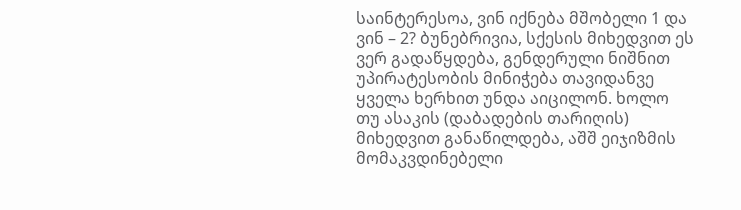საინტერესოა, ვინ იქნება მშობელი 1 და ვინ – 2? ბუნებრივია, სქესის მიხედვით ეს ვერ გადაწყდება, გენდერული ნიშნით უპირატესობის მინიჭება თავიდანვე ყველა ხერხით უნდა აიცილონ. ხოლო თუ ასაკის (დაბადების თარიღის) მიხედვით განაწილდება, აშშ ეიჯიზმის მომაკვდინებელი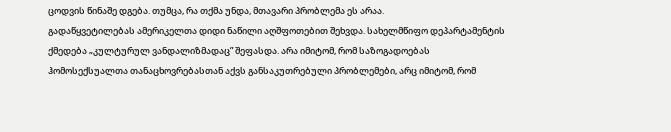ცოდვის წინაშე დგება. თუმცა, რა თქმა უნდა, მთავარი პრობლემა ეს არაა.
გადაწყვეტილებას ამერიკელთა დიდი ნაწილი აღშფოთებით შეხვდა. სახელმწიფო დეპარტამენტის ქმედება „კულტურულ ვანდალიზმადაც” შეფასდა. არა იმიტომ, რომ საზოგადოებას ჰომოსექსუალთა თანაცხოვრებასთან აქვს განსაკუთრებული პრობლემები, არც იმიტომ, რომ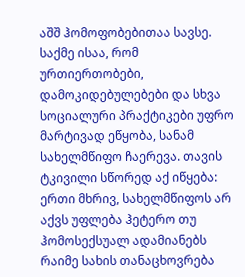აშშ ჰომოფობებითაა სავსე. საქმე ისაა, რომ ურთიერთობები, დამოკიდებულებები და სხვა სოციალური პრაქტიკები უფრო მარტივად ეწყობა, სანამ სახელმწიფო ჩაერევა. თავის ტკივილი სწორედ აქ იწყება: ერთი მხრივ, სახელმწიფოს არ აქვს უფლება ჰეტერო თუ ჰომოსექსუალ ადამიანებს რაიმე სახის თანაცხოვრება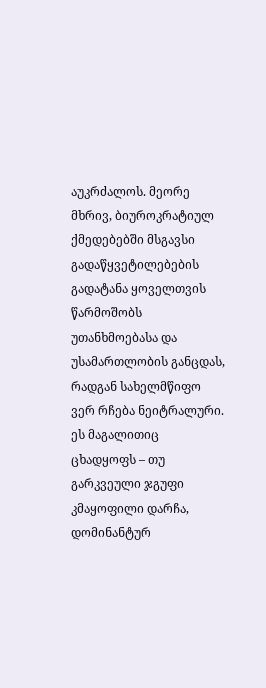აუკრძალოს. მეორე მხრივ, ბიუროკრატიულ ქმედებებში მსგავსი გადაწყვეტილებების გადატანა ყოველთვის წარმოშობს უთანხმოებასა და უსამართლობის განცდას, რადგან სახელმწიფო ვერ რჩება ნეიტრალური. ეს მაგალითიც ცხადყოფს – თუ გარკვეული ჯგუფი კმაყოფილი დარჩა, დომინანტურ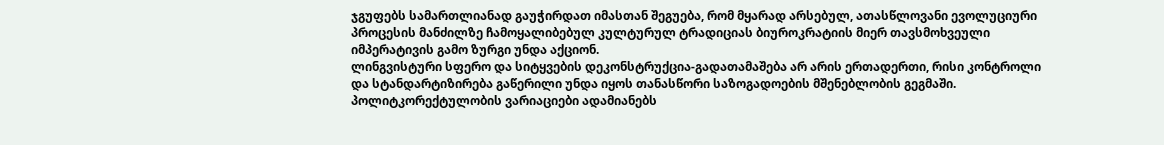ჯგუფებს სამართლიანად გაუჭირდათ იმასთან შეგუება, რომ მყარად არსებულ, ათასწლოვანი ევოლუციური პროცესის მანძილზე ჩამოყალიბებულ კულტურულ ტრადიციას ბიუროკრატიის მიერ თავსმოხვეული იმპერატივის გამო ზურგი უნდა აქციონ.
ლინგვისტური სფერო და სიტყვების დეკონსტრუქცია-გადათამაშება არ არის ერთადერთი, რისი კონტროლი და სტანდარტიზირება გაწერილი უნდა იყოს თანასწორი საზოგადოების მშენებლობის გეგმაში. პოლიტკორექტულობის ვარიაციები ადამიანებს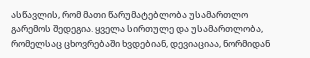ასწავლის, რომ მათი წარუმატებლობა უსამართლო გარემოს შედეგია. ყველა სირთულე და უსამართლობა, რომელსაც ცხოვრებაში ხვდებიან, დევიაციაა, ნორმიდან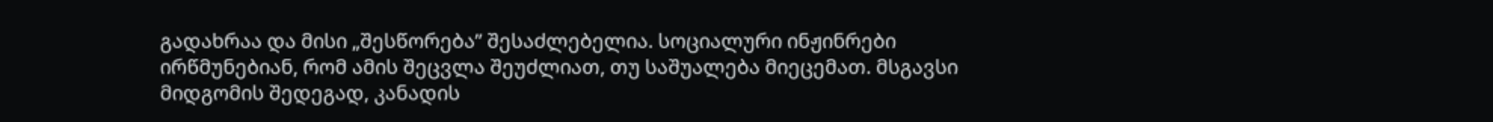გადახრაა და მისი „შესწორება” შესაძლებელია. სოციალური ინჟინრები ირწმუნებიან, რომ ამის შეცვლა შეუძლიათ, თუ საშუალება მიეცემათ. მსგავსი მიდგომის შედეგად, კანადის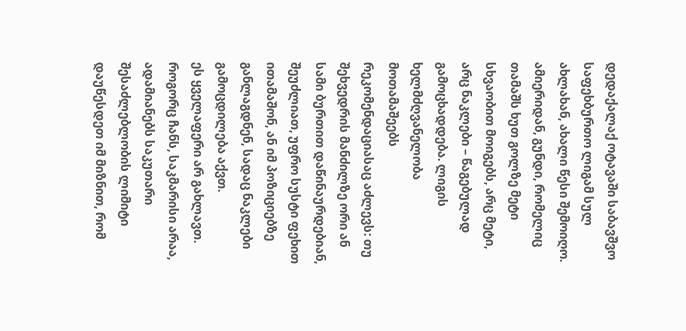დედაქალაქ ოტავაში საბავშვო საფეხბურთო ლიგამ სულ ახლახან, ახალი წესი შემოიღო. ამიერიდან, გუნდი, რომელიც თამაშს ხუთ გოლზე მეტი სხვაობით მოიგებს, არც მეტი, არც ნაკლები – წაგებულად გამოცხადდება. ლიგის ხელმძღვანელობა მოთამაშეებს რეკომენდაციასაც აძლევს: თუ შეხვედრის მანძილზე ორი ან სამი ბურთით დაწინაურდებიან, შეუძლიათ, უფრო სუსტი ფეხით ითამაშონ, ან იმ პოზიციებზე განლაგდნენ, სადაც ნაკლები გამოცდილება აქვთ.
ეს ყველაფერი არ გახლავთ. როგორც ჩანს, საკმარისი არაა, ადამიანებს საკუთარი შესაძლებლობის ლიმიტი დაუწესდეთ იმ მიზნით, რომ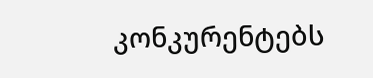კონკურენტებს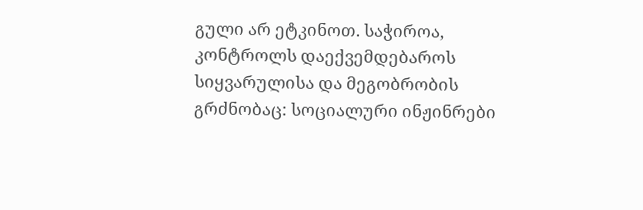გული არ ეტკინოთ. საჭიროა, კონტროლს დაექვემდებაროს სიყვარულისა და მეგობრობის გრძნობაც: სოციალური ინჟინრები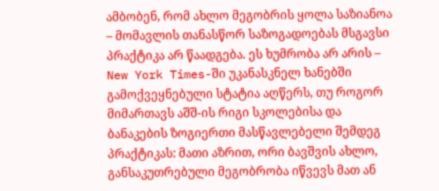ამბობენ, რომ ახლო მეგობრის ყოლა საზიანოა – მომავლის თანასწორ საზოგადოებას მსგავსი პრაქტიკა არ წაადგება. ეს ხუმრობა არ არის – New York Times-ში უკანასკნელ ხანებში გამოქვეყნებული სტატია აღწერს, თუ როგორ მიმართავს აშშ-ის რიგი სკოლებისა და ბანაკების ზოგიერთი მასწავლებელი შემდეგ პრაქტიკას: მათი აზრით, ორი ბავშვის ახლო, განსაკუთრებული მეგობრობა იწვევს მათ ან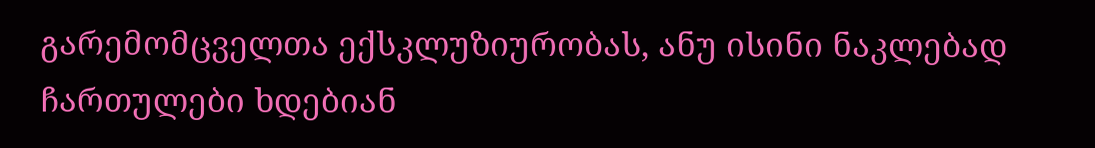გარემომცველთა ექსკლუზიურობას, ანუ ისინი ნაკლებად ჩართულები ხდებიან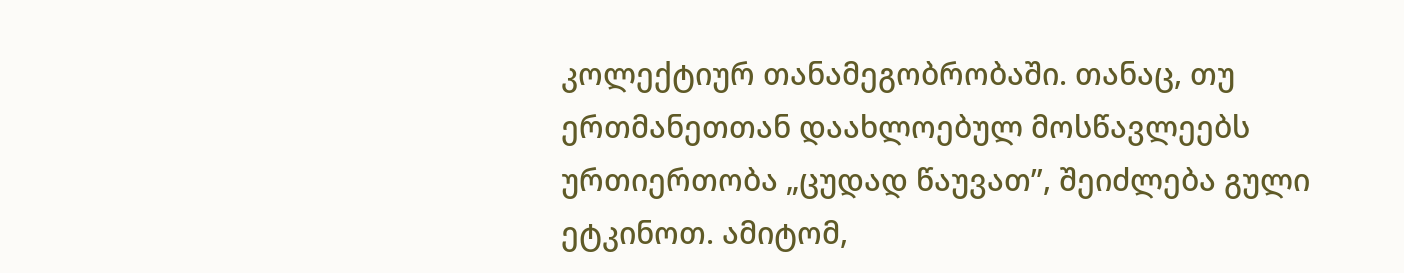კოლექტიურ თანამეგობრობაში. თანაც, თუ ერთმანეთთან დაახლოებულ მოსწავლეებს ურთიერთობა „ცუდად წაუვათ”, შეიძლება გული ეტკინოთ. ამიტომ,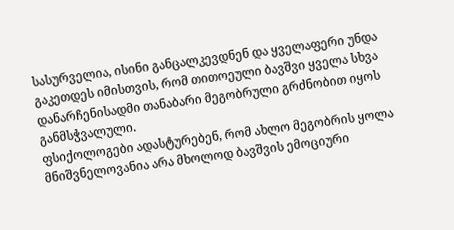სასურველია, ისინი განცალკევდნენ და ყველაფერი უნდა გაკეთდეს იმისთვის, რომ თითოეული ბავშვი ყველა სხვა დანარჩენისადმი თანაბარი მეგობრული გრძნობით იყოს განმსჭვალული.
ფსიქოლოგები ადასტურებენ, რომ ახლო მეგობრის ყოლა მნიშვნელოვანია არა მხოლოდ ბავშვის ემოციური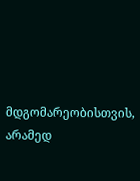მდგომარეობისთვის, არამედ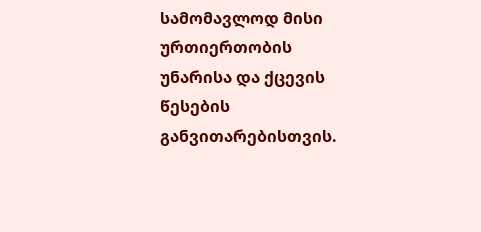სამომავლოდ მისი ურთიერთობის უნარისა და ქცევის წესების განვითარებისთვის.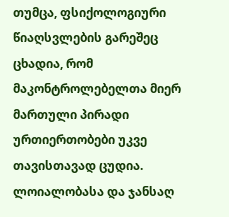თუმცა, ფსიქოლოგიური წიაღსვლების გარეშეც ცხადია, რომ მაკონტროლებელთა მიერ მართული პირადი ურთიერთობები უკვე თავისთავად ცუდია. ლოიალობასა და ჯანსაღ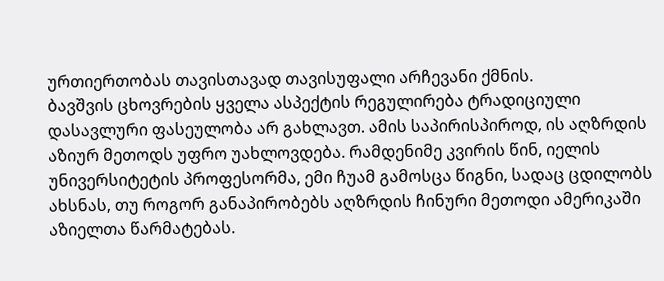ურთიერთობას თავისთავად თავისუფალი არჩევანი ქმნის.
ბავშვის ცხოვრების ყველა ასპექტის რეგულირება ტრადიციული დასავლური ფასეულობა არ გახლავთ. ამის საპირისპიროდ, ის აღზრდის აზიურ მეთოდს უფრო უახლოვდება. რამდენიმე კვირის წინ, იელის უნივერსიტეტის პროფესორმა, ემი ჩუამ გამოსცა წიგნი, სადაც ცდილობს ახსნას, თუ როგორ განაპირობებს აღზრდის ჩინური მეთოდი ამერიკაში აზიელთა წარმატებას.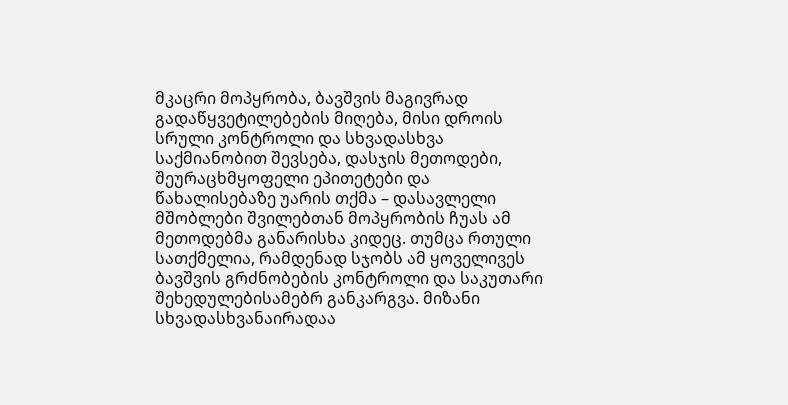მკაცრი მოპყრობა, ბავშვის მაგივრად გადაწყვეტილებების მიღება, მისი დროის სრული კონტროლი და სხვადასხვა საქმიანობით შევსება, დასჯის მეთოდები, შეურაცხმყოფელი ეპითეტები და წახალისებაზე უარის თქმა – დასავლელი მშობლები შვილებთან მოპყრობის ჩუას ამ მეთოდებმა განარისხა კიდეც. თუმცა რთული სათქმელია, რამდენად სჯობს ამ ყოველივეს ბავშვის გრძნობების კონტროლი და საკუთარი შეხედულებისამებრ განკარგვა. მიზანი სხვადასხვანაირადაა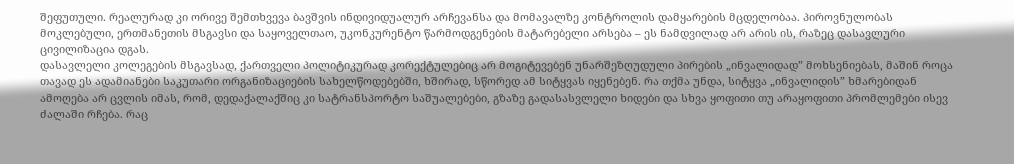შეფუთული. რეალურად კი ორივე შემთხვევა ბავშვის ინდივიდუალურ არჩევანსა და მომავალზე კონტროლის დამყარების მცდელობაა. პიროვნულობას მოკლებული, ერთმანეთის მსგავსი და საყოველთაო, უკონკურენტო წარმოდგენების მატარებელი არსება – ეს ნამდვილად არ არის ის, რაზეც დასავლური ცივილიზაცია დგას.
დასავლელი კოლეგების მსგავსად, ქართველი პოლიტიკურად კორექტულებიც არ მოგიტევებენ უნარშეზღუდული პირების „ინვალიდად” მოხსენიებას, მაშინ როცა თავად ეს ადამიანები საკუთარი ორგანიზაციების სახელწოდებებში, ხშირად, სწორედ ამ სიტყვას იყენებენ. რა თქმა უნდა, სიტყვა „ინვალიდის” ხმარებიდან ამოღება არ ცვლის იმას, რომ, დედაქალაქშიც კი სატრანსპორტო საშუალებები, გზაზე გადასასვლელი ხიდები და სხვა ყოფითი თუ არაყოფითი პრომლემები ისევ ძალაში რჩება. რაც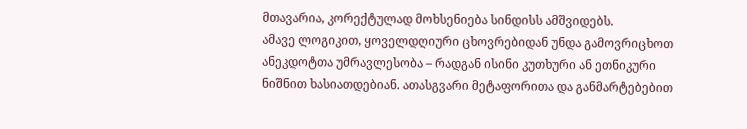მთავარია, კორექტულად მოხსენიება სინდისს ამშვიდებს.
ამავე ლოგიკით, ყოველდღიური ცხოვრებიდან უნდა გამოვრიცხოთ ანეკდოტთა უმრავლესობა – რადგან ისინი კუთხური ან ეთნიკური ნიშნით ხასიათდებიან. ათასგვარი მეტაფორითა და განმარტებებით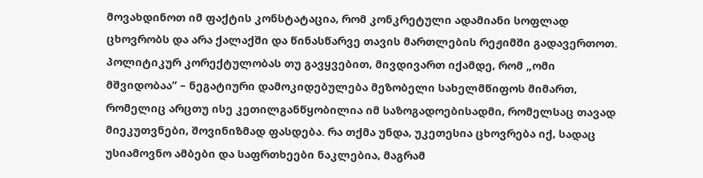მოვახდინოთ იმ ფაქტის კონსტატაცია, რომ კონკრეტული ადამიანი სოფლად ცხოვრობს და არა ქალაქში და წინასწარვე თავის მართლების რეჟიმში გადავერთოთ.
პოლიტიკურ კორექტულობას თუ გავყვებით, მივდივართ იქამდე, რომ „ომი მშვიდობაა” – ნეგატიური დამოკიდებულება მეზობელი სახელმწიფოს მიმართ, რომელიც არცთუ ისე კეთილგანწყობილია იმ საზოგადოებისადმი, რომელსაც თავად მიეკუთვნები, შოვინიზმად ფასდება. რა თქმა უნდა, უკეთესია ცხოვრება იქ, სადაც უსიამოვნო ამბები და საფრთხეები ნაკლებია, მაგრამ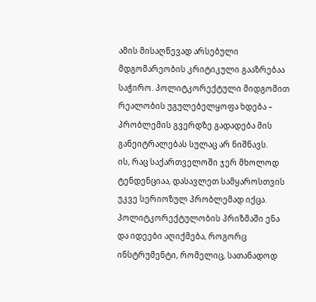ამის მისაღწევად არსებული მდგომარეობის კრიტიკული გააზრებაა საჭირო. პოლიტკორექტული მიდგომით რეალობის უგულებელყოფა ხდება – პრობლემის გვერდზე გადადება მის განეიტრალებას სულაც არ ნიშნავს.
ის, რაც საქართველოში ჯერ მხოლოდ ტენდენციაა, დასავლეთ სამყაროსთვის უკვე სერიოზულ პრობლემად იქცა.
პოლიტკორექტულობის პრიზმაში ენა და იდეები აღიქმება, როგორც ინსტრუმენტი, რომელიც, სათანადოდ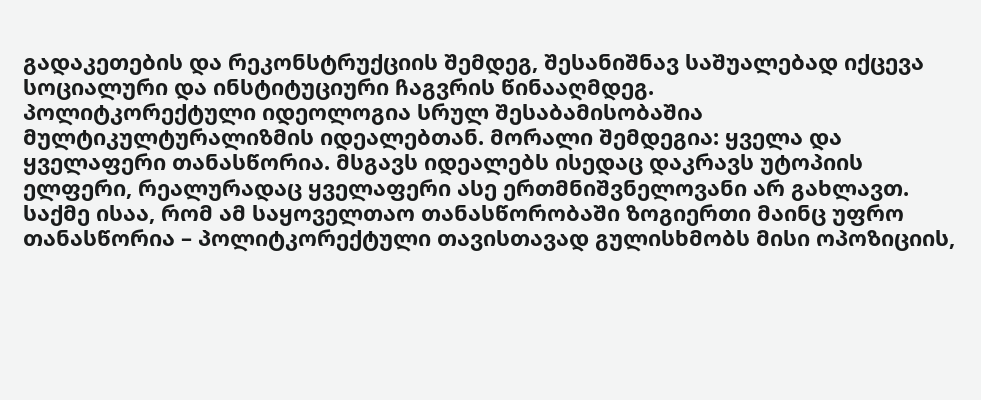გადაკეთების და რეკონსტრუქციის შემდეგ, შესანიშნავ საშუალებად იქცევა სოციალური და ინსტიტუციური ჩაგვრის წინააღმდეგ.
პოლიტკორექტული იდეოლოგია სრულ შესაბამისობაშია მულტიკულტურალიზმის იდეალებთან. მორალი შემდეგია: ყველა და ყველაფერი თანასწორია. მსგავს იდეალებს ისედაც დაკრავს უტოპიის ელფერი, რეალურადაც ყველაფერი ასე ერთმნიშვნელოვანი არ გახლავთ. საქმე ისაა, რომ ამ საყოველთაო თანასწორობაში ზოგიერთი მაინც უფრო თანასწორია – პოლიტკორექტული თავისთავად გულისხმობს მისი ოპოზიციის,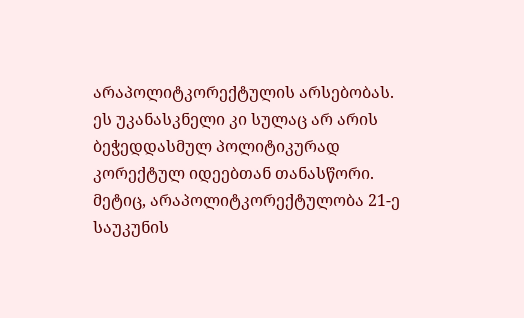არაპოლიტკორექტულის არსებობას. ეს უკანასკნელი კი სულაც არ არის ბეჭედდასმულ პოლიტიკურად კორექტულ იდეებთან თანასწორი. მეტიც, არაპოლიტკორექტულობა 21-ე საუკუნის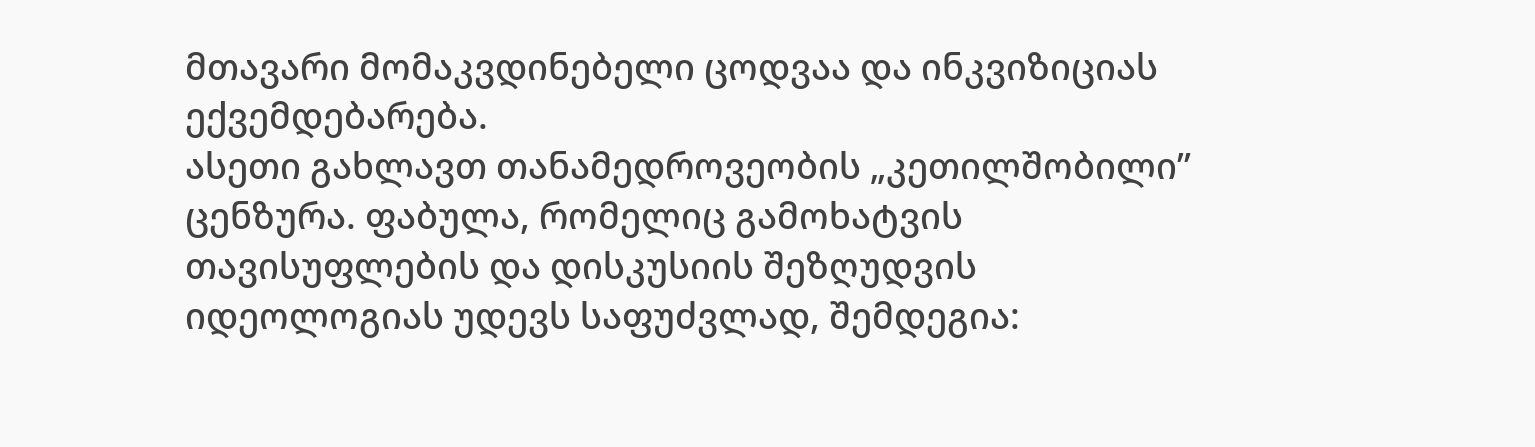მთავარი მომაკვდინებელი ცოდვაა და ინკვიზიციას ექვემდებარება.
ასეთი გახლავთ თანამედროვეობის „კეთილშობილი” ცენზურა. ფაბულა, რომელიც გამოხატვის თავისუფლების და დისკუსიის შეზღუდვის იდეოლოგიას უდევს საფუძვლად, შემდეგია: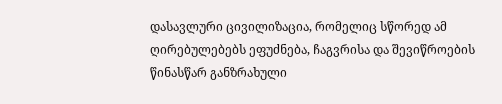დასავლური ცივილიზაცია, რომელიც სწორედ ამ ღირებულებებს ეფუძნება, ჩაგვრისა და შევიწროების წინასწარ განზრახული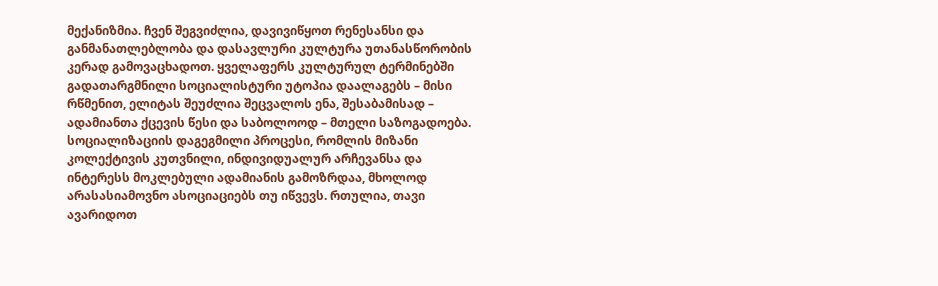მექანიზმია. ჩვენ შეგვიძლია, დავივიწყოთ რენესანსი და განმანათლებლობა და დასავლური კულტურა უთანასწორობის კერად გამოვაცხადოთ. ყველაფერს კულტურულ ტერმინებში გადათარგმნილი სოციალისტური უტოპია დაალაგებს – მისი რწმენით, ელიტას შეუძლია შეცვალოს ენა, შესაბამისად – ადამიანთა ქცევის წესი და საბოლოოდ – მთელი საზოგადოება.
სოციალიზაციის დაგეგმილი პროცესი, რომლის მიზანი კოლექტივის კუთვნილი, ინდივიდუალურ არჩევანსა და ინტერესს მოკლებული ადამიანის გამოზრდაა, მხოლოდ არასასიამოვნო ასოციაციებს თუ იწვევს. რთულია, თავი ავარიდოთ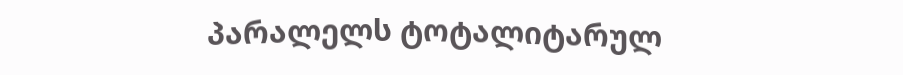პარალელს ტოტალიტარულ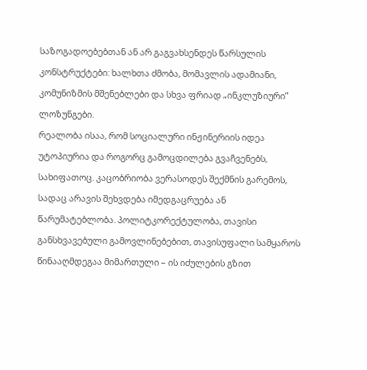საზოგადოებებთან ან არ გაგვახსენდეს წარსულის კონსტრუქტები: ხალხთა ძმობა, მომავლის ადამიანი, კომუნიზმის მშენებლები და სხვა ფრიად „ინკლუზიური” ლოზუნგები.
რეალობა ისაა, რომ სოციალური ინჟინერიის იდეა უტოპიურია და როგორც გამოცდილება გვაჩვენებს, სახიფათოც. კაცობრიობა ვერასოდეს შექმნის გარემოს, სადაც არავის შეხვდება იმედგაცრუება ან წარუმატებლობა. პოლიტკორექტულობა, თავისი განსხვავებული გამოვლინებებით, თავისუფალი სამყაროს წინააღმდეგაა მიმართული – ის იძულების გზით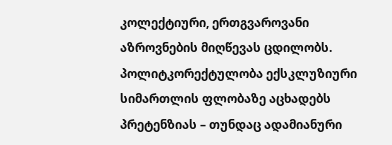კოლექტიური, ერთგვაროვანი აზროვნების მიღწევას ცდილობს. პოლიტკორექტულობა ექსკლუზიური სიმართლის ფლობაზე აცხადებს პრეტენზიას – თუნდაც ადამიანური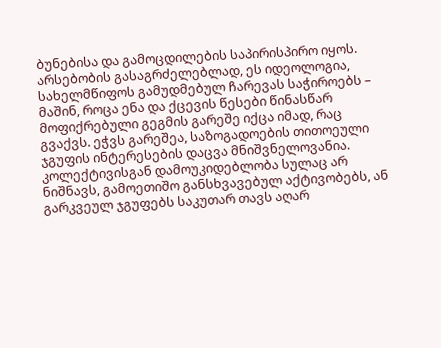ბუნებისა და გამოცდილების საპირისპირო იყოს. არსებობის გასაგრძელებლად, ეს იდეოლოგია, სახელმწიფოს გამუდმებულ ჩარევას საჭიროებს – მაშინ, როცა ენა და ქცევის წესები წინასწარ მოფიქრებული გეგმის გარეშე იქცა იმად, რაც გვაქვს. ეჭვს გარეშეა, საზოგადოების თითოეული ჯგუფის ინტერესების დაცვა მნიშვნელოვანია. კოლექტივისგან დამოუკიდებლობა სულაც არ ნიშნავს, გამოეთიშო განსხვავებულ აქტივობებს, ან გარკვეულ ჯგუფებს საკუთარ თავს აღარ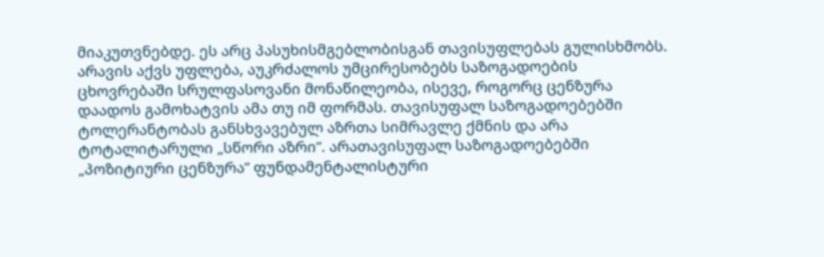მიაკუთვნებდე. ეს არც პასუხისმგებლობისგან თავისუფლებას გულისხმობს. არავის აქვს უფლება, აუკრძალოს უმცირესობებს საზოგადოების ცხოვრებაში სრულფასოვანი მონაწილეობა, ისევე, როგორც ცენზურა დაადოს გამოხატვის ამა თუ იმ ფორმას. თავისუფალ საზოგადოებებში ტოლერანტობას განსხვავებულ აზრთა სიმრავლე ქმნის და არა ტოტალიტარული „სწორი აზრი”. არათავისუფალ საზოგადოებებში „პოზიტიური ცენზურა” ფუნდამენტალისტური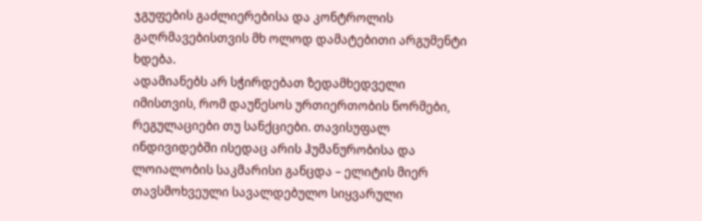ჯგუფების გაძლიერებისა და კონტროლის გაღრმავებისთვის მხ ოლოდ დამატებითი არგუმენტი ხდება.
ადამიანებს არ სჭირდებათ ზედამხედველი იმისთვის, რომ დაუწესოს ურთიერთობის ნორმები, რეგულაციები თუ სანქციები. თავისუფალ ინდივიდებში ისედაც არის ჰუმანურობისა და ლოიალობის საკმარისი განცდა – ელიტის მიერ თავსმოხვეული სავალდებულო სიყვარული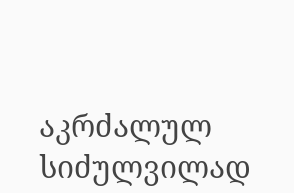აკრძალულ სიძულვილად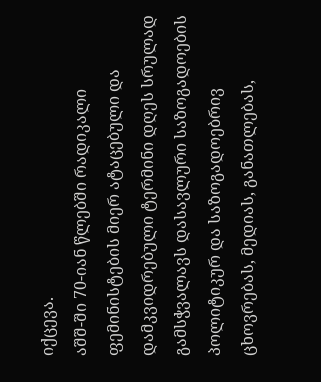იქცევა.
აშშ-ში 70-იან წლებში რადიკალი ფემინისტების მიერ ატაცებული და დამკვიდრებული ტერმინი დღეს სრულად გამსჭვალავს დასავლური საზოგადოების პოლიტიკურ და საზოგადოებრივ ცხოვრებას, მედიას, განათლებას,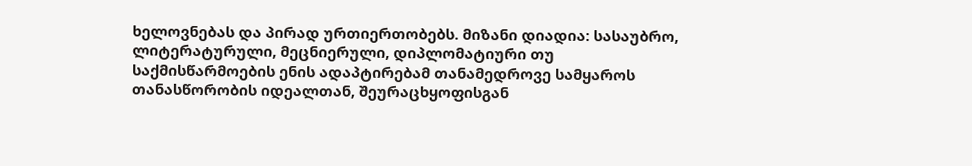ხელოვნებას და პირად ურთიერთობებს. მიზანი დიადია: სასაუბრო, ლიტერატურული, მეცნიერული, დიპლომატიური თუ საქმისწარმოების ენის ადაპტირებამ თანამედროვე სამყაროს თანასწორობის იდეალთან, შეურაცხყოფისგან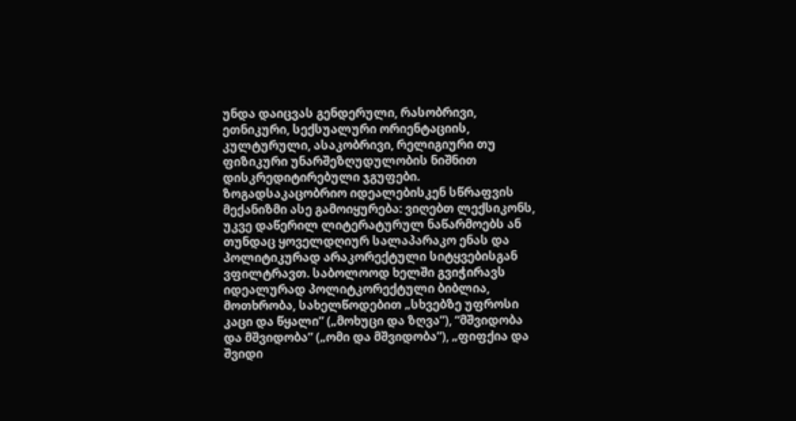უნდა დაიცვას გენდერული, რასობრივი, ეთნიკური, სექსუალური ორიენტაციის, კულტურული, ასაკობრივი, რელიგიური თუ ფიზიკური უნარშეზღუდულობის ნიშნით დისკრედიტირებული ჯგუფები.
ზოგადსაკაცობრიო იდეალებისკენ სწრაფვის მექანიზმი ასე გამოიყურება: ვიღებთ ლექსიკონს, უკვე დაწერილ ლიტერატურულ ნაწარმოებს ან თუნდაც ყოველდღიურ სალაპარაკო ენას და პოლიტიკურად არაკორექტული სიტყვებისგან ვფილტრავთ. საბოლოოდ ხელში გვიჭირავს იდეალურად პოლიტკორექტული ბიბლია, მოთხრობა, სახელწოდებით „სხვებზე უფროსი კაცი და წყალი” („მოხუცი და ზღვა”), “მშვიდობა და მშვიდობა” („ომი და მშვიდობა”), „ფიფქია და შვიდი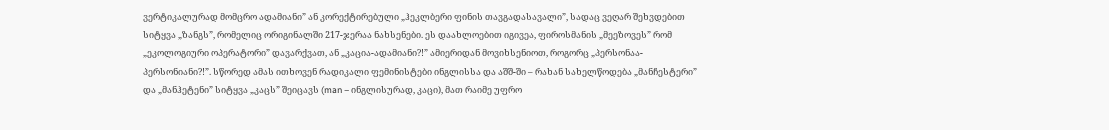ვერტიკალურად მომცრო ადამიანი” ან კორექტირებული „ჰეკლბერი ფინის თავგადასავალი”, სადაც ვეღარ შეხვდებით სიტყვა „ზანგს”, რომელიც ორიგინალში 217-ჯერაა ნახსენები. ეს დაახლოებით იგივეა, ფიროსმანის „მეეზოვეს” რომ „ეკოლოგიური ოპერატორი” დავარქვათ, ან „კაცია-ადამიანი?!” ამიერიდან მოვიხსენიოთ, როგორც „პერსონაა-პერსონიანი?!”. სწორედ ამას ითხოვენ რადიკალი ფემინისტები ინგლისსა და აშშ-ში – რახან სახელწოდება „მანჩესტერი” და „მანჰეტენი” სიტყვა „კაცს” შეიცავს (man – ინგლისურად, კაცი), მათ რაიმე უფრო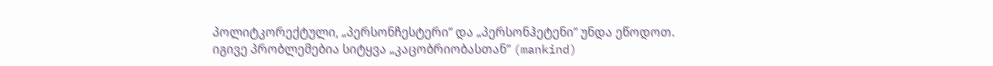პოლიტკორექტული, „პერსონჩესტერი” და „პერსონჰეტენი” უნდა ეწოდოთ. იგივე პრობლემებია სიტყვა „კაცობრიობასთან” (mankind)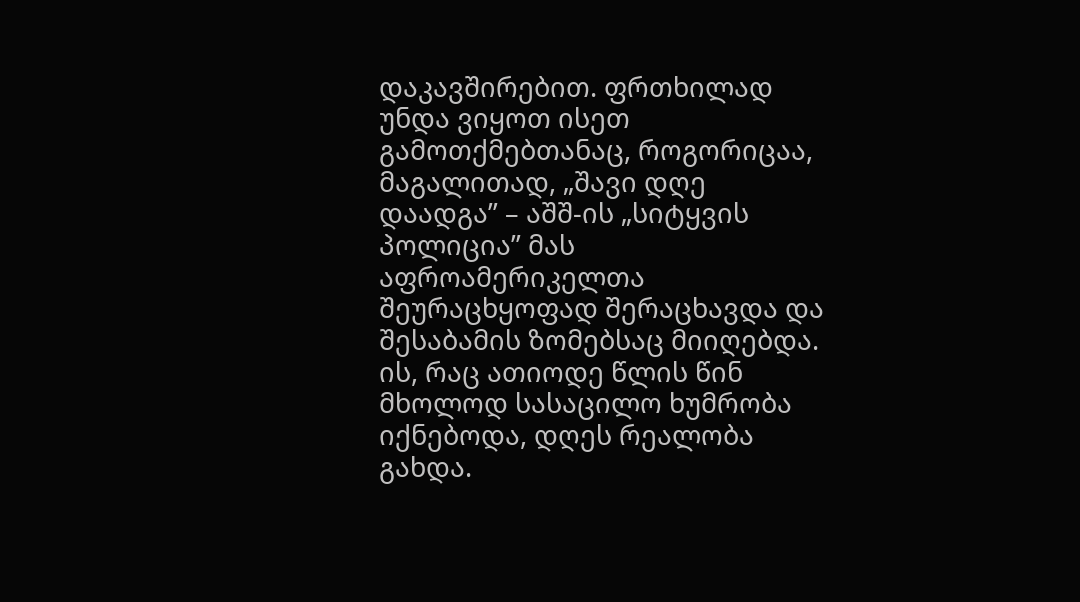დაკავშირებით. ფრთხილად უნდა ვიყოთ ისეთ გამოთქმებთანაც, როგორიცაა, მაგალითად, „შავი დღე დაადგა” – აშშ-ის „სიტყვის პოლიცია” მას აფროამერიკელთა შეურაცხყოფად შერაცხავდა და შესაბამის ზომებსაც მიიღებდა.
ის, რაც ათიოდე წლის წინ მხოლოდ სასაცილო ხუმრობა იქნებოდა, დღეს რეალობა გახდა.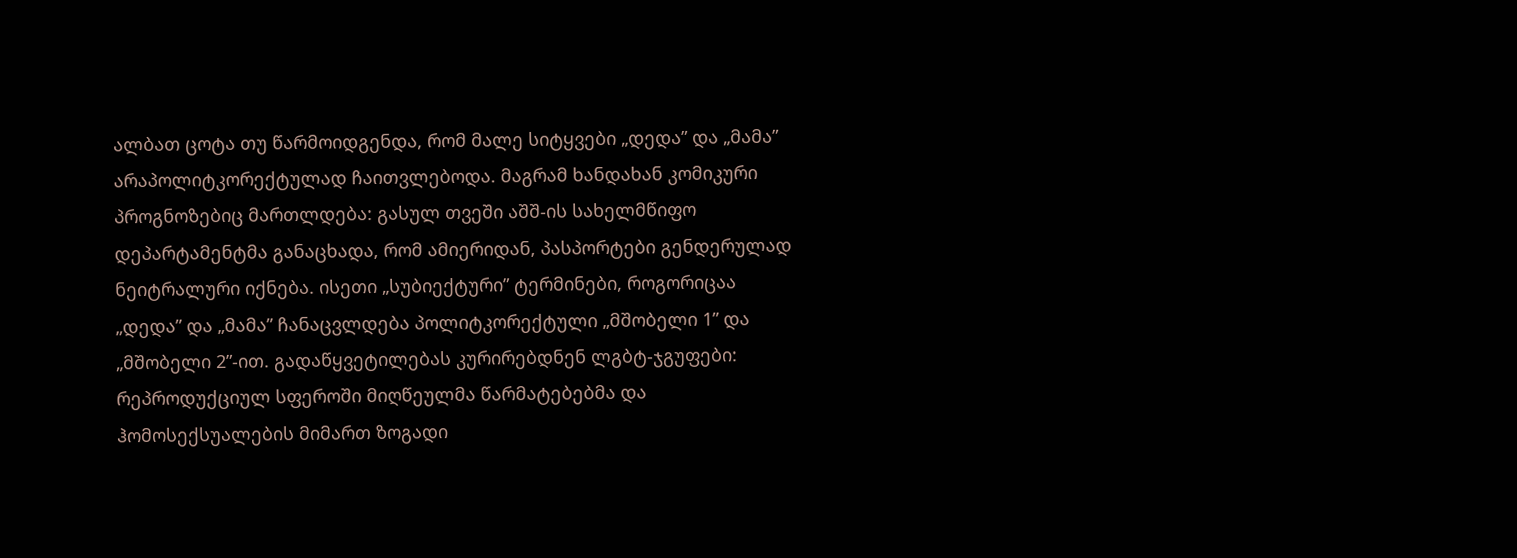ალბათ ცოტა თუ წარმოიდგენდა, რომ მალე სიტყვები „დედა” და „მამა” არაპოლიტკორექტულად ჩაითვლებოდა. მაგრამ ხანდახან კომიკური პროგნოზებიც მართლდება: გასულ თვეში აშშ-ის სახელმწიფო დეპარტამენტმა განაცხადა, რომ ამიერიდან, პასპორტები გენდერულად ნეიტრალური იქნება. ისეთი „სუბიექტური” ტერმინები, როგორიცაა „დედა” და „მამა” ჩანაცვლდება პოლიტკორექტული „მშობელი 1” და „მშობელი 2”-ით. გადაწყვეტილებას კურირებდნენ ლგბტ-ჯგუფები: რეპროდუქციულ სფეროში მიღწეულმა წარმატებებმა და ჰომოსექსუალების მიმართ ზოგადი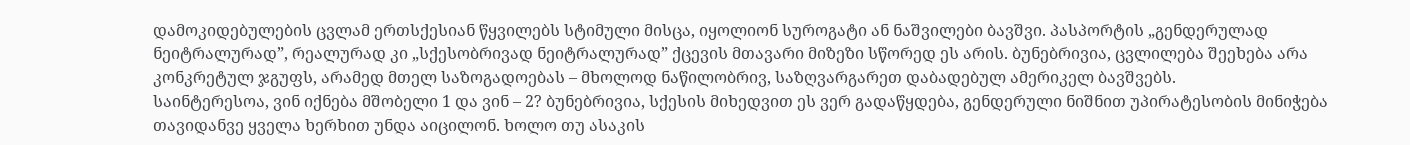დამოკიდებულების ცვლამ ერთსქესიან წყვილებს სტიმული მისცა, იყოლიონ სუროგატი ან ნაშვილები ბავშვი. პასპორტის „გენდერულად ნეიტრალურად”, რეალურად კი „სქესობრივად ნეიტრალურად” ქცევის მთავარი მიზეზი სწორედ ეს არის. ბუნებრივია, ცვლილება შეეხება არა კონკრეტულ ჯგუფს, არამედ მთელ საზოგადოებას – მხოლოდ ნაწილობრივ, საზღვარგარეთ დაბადებულ ამერიკელ ბავშვებს.
საინტერესოა, ვინ იქნება მშობელი 1 და ვინ – 2? ბუნებრივია, სქესის მიხედვით ეს ვერ გადაწყდება, გენდერული ნიშნით უპირატესობის მინიჭება თავიდანვე ყველა ხერხით უნდა აიცილონ. ხოლო თუ ასაკის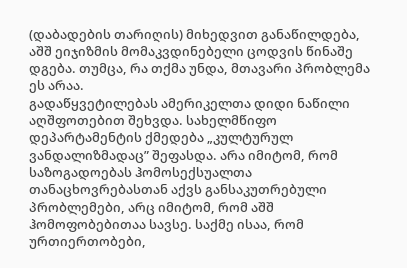(დაბადების თარიღის) მიხედვით განაწილდება, აშშ ეიჯიზმის მომაკვდინებელი ცოდვის წინაშე დგება. თუმცა, რა თქმა უნდა, მთავარი პრობლემა ეს არაა.
გადაწყვეტილებას ამერიკელთა დიდი ნაწილი აღშფოთებით შეხვდა. სახელმწიფო დეპარტამენტის ქმედება „კულტურულ ვანდალიზმადაც” შეფასდა. არა იმიტომ, რომ საზოგადოებას ჰომოსექსუალთა თანაცხოვრებასთან აქვს განსაკუთრებული პრობლემები, არც იმიტომ, რომ აშშ ჰომოფობებითაა სავსე. საქმე ისაა, რომ ურთიერთობები,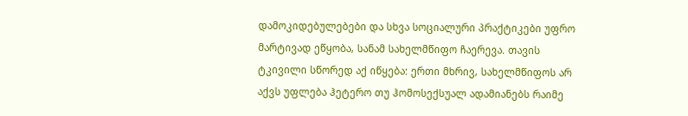დამოკიდებულებები და სხვა სოციალური პრაქტიკები უფრო მარტივად ეწყობა, სანამ სახელმწიფო ჩაერევა. თავის ტკივილი სწორედ აქ იწყება: ერთი მხრივ, სახელმწიფოს არ აქვს უფლება ჰეტერო თუ ჰომოსექსუალ ადამიანებს რაიმე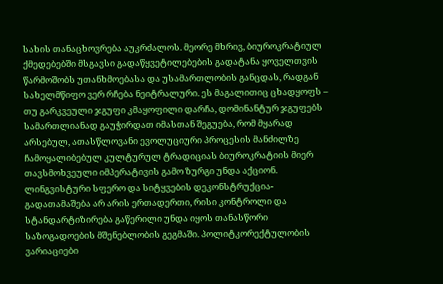სახის თანაცხოვრება აუკრძალოს. მეორე მხრივ, ბიუროკრატიულ ქმედებებში მსგავსი გადაწყვეტილებების გადატანა ყოველთვის წარმოშობს უთანხმოებასა და უსამართლობის განცდას, რადგან სახელმწიფო ვერ რჩება ნეიტრალური. ეს მაგალითიც ცხადყოფს – თუ გარკვეული ჯგუფი კმაყოფილი დარჩა, დომინანტურ ჯგუფებს სამართლიანად გაუჭირდათ იმასთან შეგუება, რომ მყარად არსებულ, ათასწლოვანი ევოლუციური პროცესის მანძილზე ჩამოყალიბებულ კულტურულ ტრადიციას ბიუროკრატიის მიერ თავსმოხვეული იმპერატივის გამო ზურგი უნდა აქციონ.
ლინგვისტური სფერო და სიტყვების დეკონსტრუქცია-გადათამაშება არ არის ერთადერთი, რისი კონტროლი და სტანდარტიზირება გაწერილი უნდა იყოს თანასწორი საზოგადოების მშენებლობის გეგმაში. პოლიტკორექტულობის ვარიაციები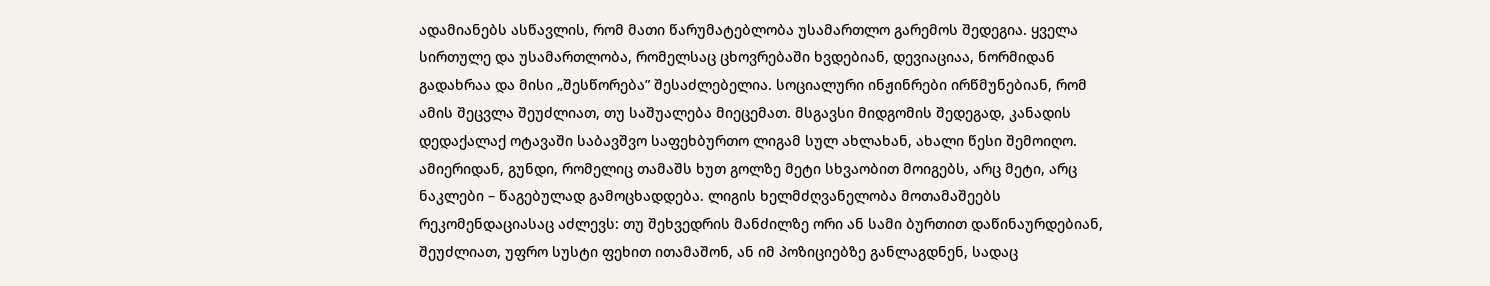ადამიანებს ასწავლის, რომ მათი წარუმატებლობა უსამართლო გარემოს შედეგია. ყველა სირთულე და უსამართლობა, რომელსაც ცხოვრებაში ხვდებიან, დევიაციაა, ნორმიდან გადახრაა და მისი „შესწორება” შესაძლებელია. სოციალური ინჟინრები ირწმუნებიან, რომ ამის შეცვლა შეუძლიათ, თუ საშუალება მიეცემათ. მსგავსი მიდგომის შედეგად, კანადის დედაქალაქ ოტავაში საბავშვო საფეხბურთო ლიგამ სულ ახლახან, ახალი წესი შემოიღო. ამიერიდან, გუნდი, რომელიც თამაშს ხუთ გოლზე მეტი სხვაობით მოიგებს, არც მეტი, არც ნაკლები – წაგებულად გამოცხადდება. ლიგის ხელმძღვანელობა მოთამაშეებს რეკომენდაციასაც აძლევს: თუ შეხვედრის მანძილზე ორი ან სამი ბურთით დაწინაურდებიან, შეუძლიათ, უფრო სუსტი ფეხით ითამაშონ, ან იმ პოზიციებზე განლაგდნენ, სადაც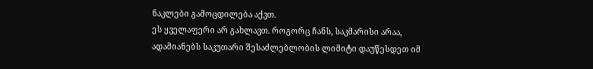ნაკლები გამოცდილება აქვთ.
ეს ყველაფერი არ გახლავთ. როგორც ჩანს, საკმარისი არაა, ადამიანებს საკუთარი შესაძლებლობის ლიმიტი დაუწესდეთ იმ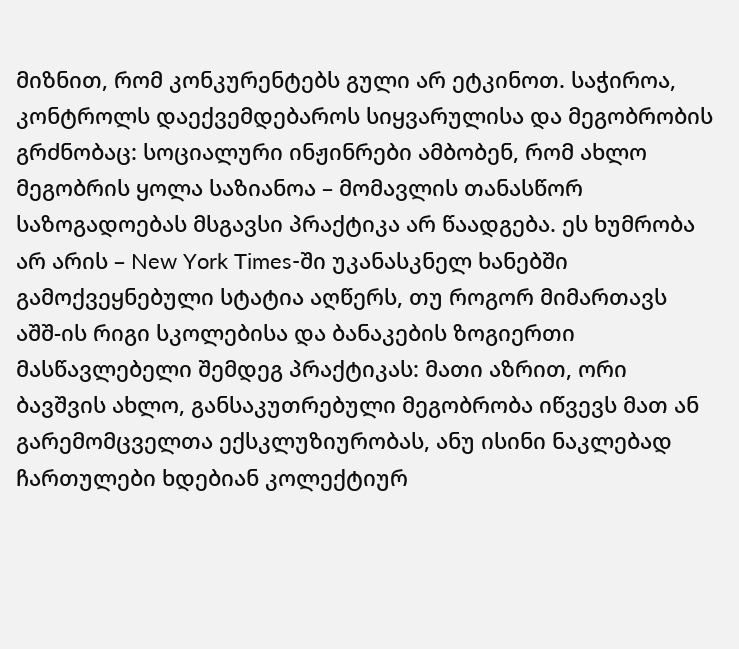მიზნით, რომ კონკურენტებს გული არ ეტკინოთ. საჭიროა, კონტროლს დაექვემდებაროს სიყვარულისა და მეგობრობის გრძნობაც: სოციალური ინჟინრები ამბობენ, რომ ახლო მეგობრის ყოლა საზიანოა – მომავლის თანასწორ საზოგადოებას მსგავსი პრაქტიკა არ წაადგება. ეს ხუმრობა არ არის – New York Times-ში უკანასკნელ ხანებში გამოქვეყნებული სტატია აღწერს, თუ როგორ მიმართავს აშშ-ის რიგი სკოლებისა და ბანაკების ზოგიერთი მასწავლებელი შემდეგ პრაქტიკას: მათი აზრით, ორი ბავშვის ახლო, განსაკუთრებული მეგობრობა იწვევს მათ ან გარემომცველთა ექსკლუზიურობას, ანუ ისინი ნაკლებად ჩართულები ხდებიან კოლექტიურ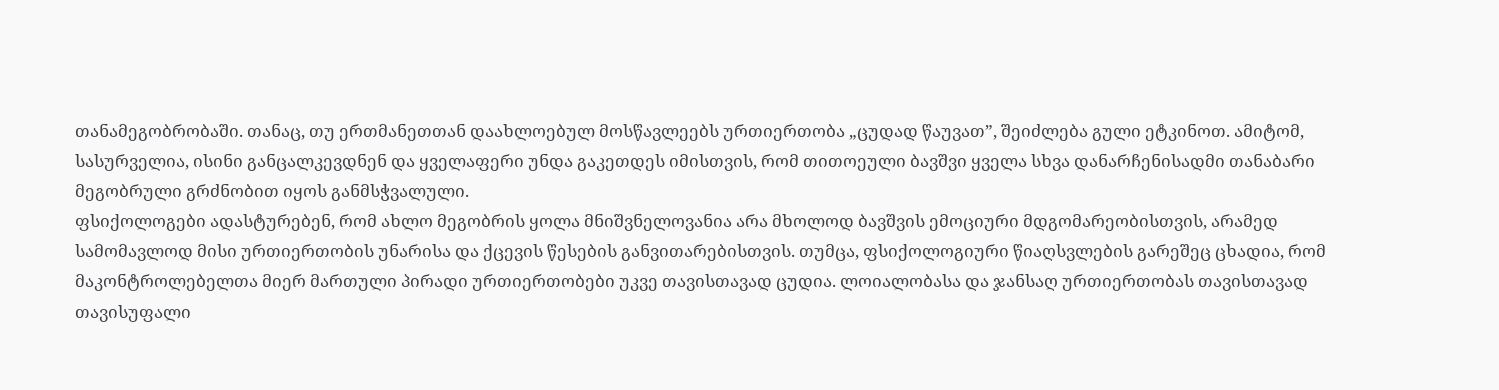თანამეგობრობაში. თანაც, თუ ერთმანეთთან დაახლოებულ მოსწავლეებს ურთიერთობა „ცუდად წაუვათ”, შეიძლება გული ეტკინოთ. ამიტომ, სასურველია, ისინი განცალკევდნენ და ყველაფერი უნდა გაკეთდეს იმისთვის, რომ თითოეული ბავშვი ყველა სხვა დანარჩენისადმი თანაბარი მეგობრული გრძნობით იყოს განმსჭვალული.
ფსიქოლოგები ადასტურებენ, რომ ახლო მეგობრის ყოლა მნიშვნელოვანია არა მხოლოდ ბავშვის ემოციური მდგომარეობისთვის, არამედ სამომავლოდ მისი ურთიერთობის უნარისა და ქცევის წესების განვითარებისთვის. თუმცა, ფსიქოლოგიური წიაღსვლების გარეშეც ცხადია, რომ მაკონტროლებელთა მიერ მართული პირადი ურთიერთობები უკვე თავისთავად ცუდია. ლოიალობასა და ჯანსაღ ურთიერთობას თავისთავად თავისუფალი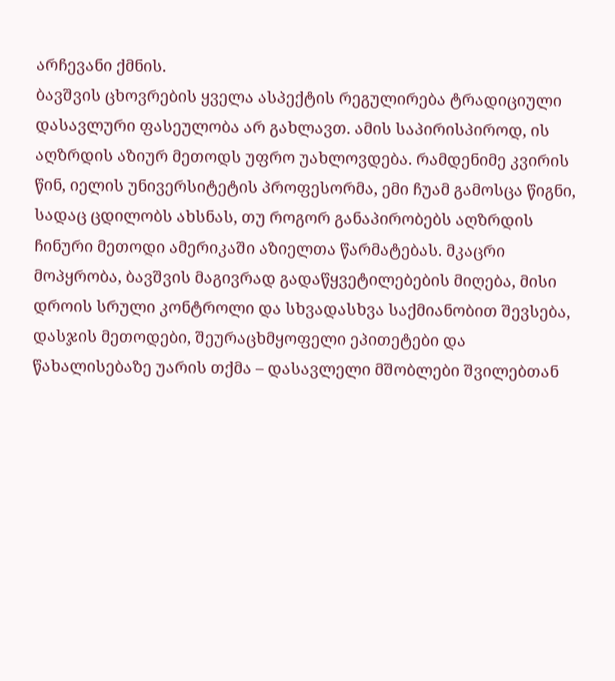არჩევანი ქმნის.
ბავშვის ცხოვრების ყველა ასპექტის რეგულირება ტრადიციული დასავლური ფასეულობა არ გახლავთ. ამის საპირისპიროდ, ის აღზრდის აზიურ მეთოდს უფრო უახლოვდება. რამდენიმე კვირის წინ, იელის უნივერსიტეტის პროფესორმა, ემი ჩუამ გამოსცა წიგნი, სადაც ცდილობს ახსნას, თუ როგორ განაპირობებს აღზრდის ჩინური მეთოდი ამერიკაში აზიელთა წარმატებას. მკაცრი მოპყრობა, ბავშვის მაგივრად გადაწყვეტილებების მიღება, მისი დროის სრული კონტროლი და სხვადასხვა საქმიანობით შევსება, დასჯის მეთოდები, შეურაცხმყოფელი ეპითეტები და წახალისებაზე უარის თქმა – დასავლელი მშობლები შვილებთან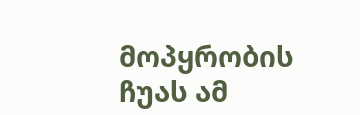მოპყრობის ჩუას ამ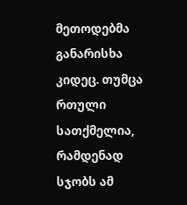მეთოდებმა განარისხა კიდეც. თუმცა რთული სათქმელია, რამდენად სჯობს ამ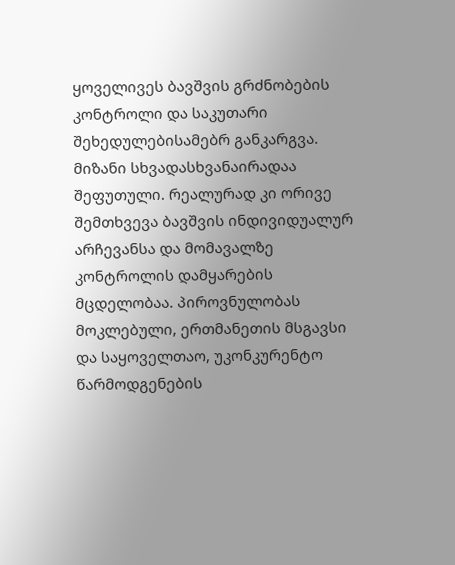ყოველივეს ბავშვის გრძნობების კონტროლი და საკუთარი შეხედულებისამებრ განკარგვა. მიზანი სხვადასხვანაირადაა შეფუთული. რეალურად კი ორივე შემთხვევა ბავშვის ინდივიდუალურ არჩევანსა და მომავალზე კონტროლის დამყარების მცდელობაა. პიროვნულობას მოკლებული, ერთმანეთის მსგავსი და საყოველთაო, უკონკურენტო წარმოდგენების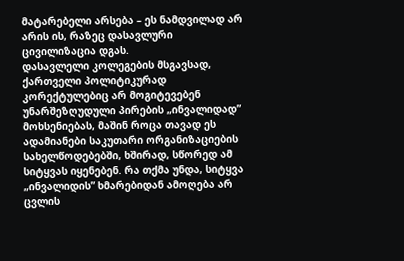მატარებელი არსება – ეს ნამდვილად არ არის ის, რაზეც დასავლური ცივილიზაცია დგას.
დასავლელი კოლეგების მსგავსად, ქართველი პოლიტიკურად კორექტულებიც არ მოგიტევებენ უნარშეზღუდული პირების „ინვალიდად” მოხსენიებას, მაშინ როცა თავად ეს ადამიანები საკუთარი ორგანიზაციების სახელწოდებებში, ხშირად, სწორედ ამ სიტყვას იყენებენ. რა თქმა უნდა, სიტყვა „ინვალიდის” ხმარებიდან ამოღება არ ცვლის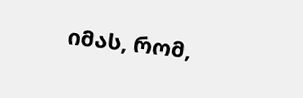იმას, რომ,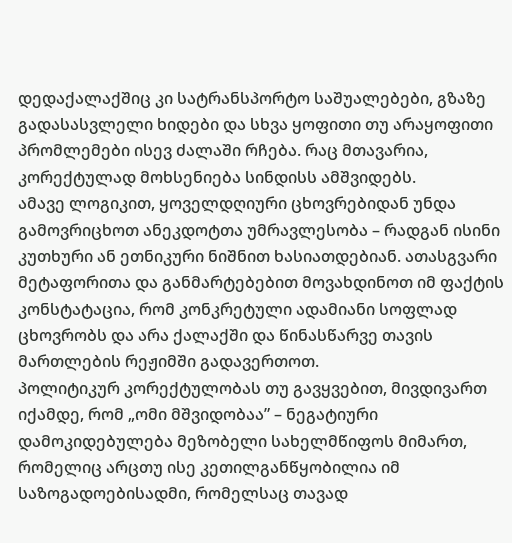დედაქალაქშიც კი სატრანსპორტო საშუალებები, გზაზე გადასასვლელი ხიდები და სხვა ყოფითი თუ არაყოფითი პრომლემები ისევ ძალაში რჩება. რაც მთავარია, კორექტულად მოხსენიება სინდისს ამშვიდებს.
ამავე ლოგიკით, ყოველდღიური ცხოვრებიდან უნდა გამოვრიცხოთ ანეკდოტთა უმრავლესობა – რადგან ისინი კუთხური ან ეთნიკური ნიშნით ხასიათდებიან. ათასგვარი მეტაფორითა და განმარტებებით მოვახდინოთ იმ ფაქტის კონსტატაცია, რომ კონკრეტული ადამიანი სოფლად ცხოვრობს და არა ქალაქში და წინასწარვე თავის მართლების რეჟიმში გადავერთოთ.
პოლიტიკურ კორექტულობას თუ გავყვებით, მივდივართ იქამდე, რომ „ომი მშვიდობაა” – ნეგატიური დამოკიდებულება მეზობელი სახელმწიფოს მიმართ, რომელიც არცთუ ისე კეთილგანწყობილია იმ საზოგადოებისადმი, რომელსაც თავად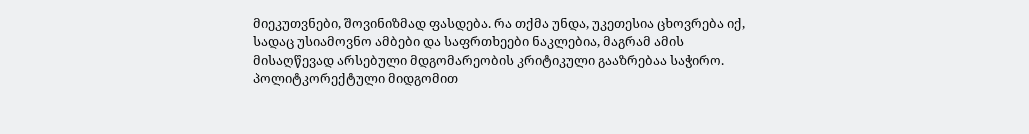მიეკუთვნები, შოვინიზმად ფასდება. რა თქმა უნდა, უკეთესია ცხოვრება იქ, სადაც უსიამოვნო ამბები და საფრთხეები ნაკლებია, მაგრამ ამის მისაღწევად არსებული მდგომარეობის კრიტიკული გააზრებაა საჭირო. პოლიტკორექტული მიდგომით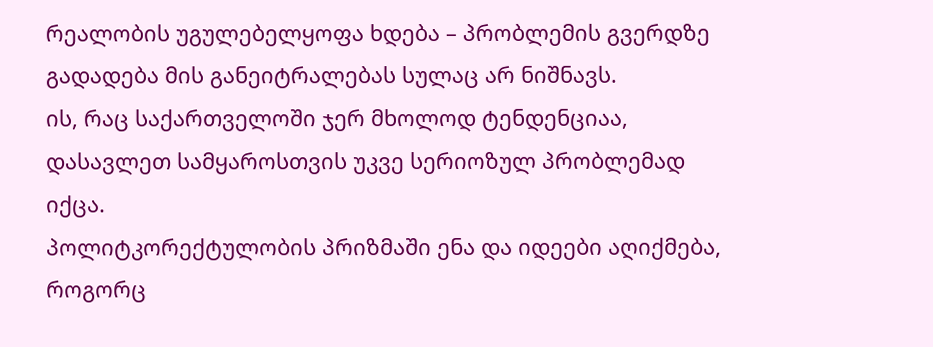რეალობის უგულებელყოფა ხდება – პრობლემის გვერდზე გადადება მის განეიტრალებას სულაც არ ნიშნავს.
ის, რაც საქართველოში ჯერ მხოლოდ ტენდენციაა, დასავლეთ სამყაროსთვის უკვე სერიოზულ პრობლემად იქცა.
პოლიტკორექტულობის პრიზმაში ენა და იდეები აღიქმება, როგორც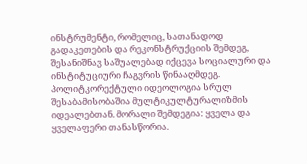ინსტრუმენტი, რომელიც, სათანადოდ გადაკეთების და რეკონსტრუქციის შემდეგ, შესანიშნავ საშუალებად იქცევა სოციალური და ინსტიტუციური ჩაგვრის წინააღმდეგ.
პოლიტკორექტული იდეოლოგია სრულ შესაბამისობაშია მულტიკულტურალიზმის იდეალებთან. მორალი შემდეგია: ყველა და ყველაფერი თანასწორია.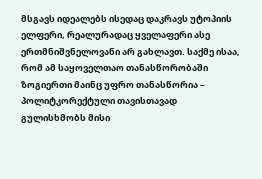მსგავს იდეალებს ისედაც დაკრავს უტოპიის ელფერი, რეალურადაც ყველაფერი ასე ერთმნიშვნელოვანი არ გახლავთ. საქმე ისაა, რომ ამ საყოველთაო თანასწორობაში ზოგიერთი მაინც უფრო თანასწორია – პოლიტკორექტული თავისთავად გულისხმობს მისი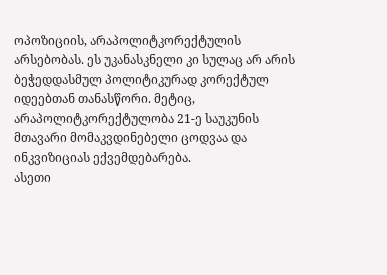ოპოზიციის, არაპოლიტკორექტულის არსებობას. ეს უკანასკნელი კი სულაც არ არის ბეჭედდასმულ პოლიტიკურად კორექტულ იდეებთან თანასწორი. მეტიც, არაპოლიტკორექტულობა 21-ე საუკუნის მთავარი მომაკვდინებელი ცოდვაა და ინკვიზიციას ექვემდებარება.
ასეთი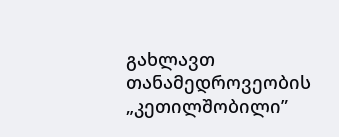გახლავთ თანამედროვეობის „კეთილშობილი”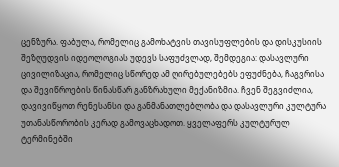ცენზურა. ფაბულა, რომელიც გამოხატვის თავისუფლების და დისკუსიის შეზღუდვის იდეოლოგიას უდევს საფუძვლად, შემდეგია: დასავლური ცივილიზაცია, რომელიც სწორედ ამ ღირებულებებს ეფუძნება, ჩაგვრისა და შევიწროების წინასწარ განზრახული მექანიზმია. ჩვენ შეგვიძლია, დავივიწყოთ რენესანსი და განმანათლებლობა და დასავლური კულტურა უთანასწორობის კერად გამოვაცხადოთ. ყველაფერს კულტურულ ტერმინებში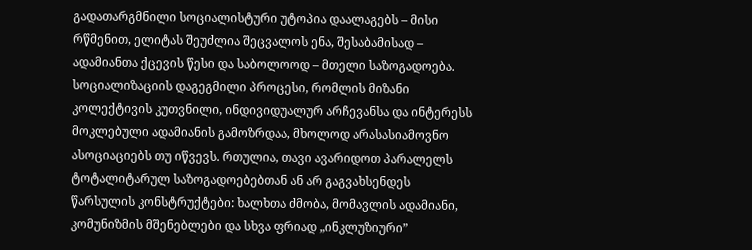გადათარგმნილი სოციალისტური უტოპია დაალაგებს – მისი რწმენით, ელიტას შეუძლია შეცვალოს ენა, შესაბამისად – ადამიანთა ქცევის წესი და საბოლოოდ – მთელი საზოგადოება.
სოციალიზაციის დაგეგმილი პროცესი, რომლის მიზანი კოლექტივის კუთვნილი, ინდივიდუალურ არჩევანსა და ინტერესს მოკლებული ადამიანის გამოზრდაა, მხოლოდ არასასიამოვნო ასოციაციებს თუ იწვევს. რთულია, თავი ავარიდოთ პარალელს ტოტალიტარულ საზოგადოებებთან ან არ გაგვახსენდეს წარსულის კონსტრუქტები: ხალხთა ძმობა, მომავლის ადამიანი, კომუნიზმის მშენებლები და სხვა ფრიად „ინკლუზიური”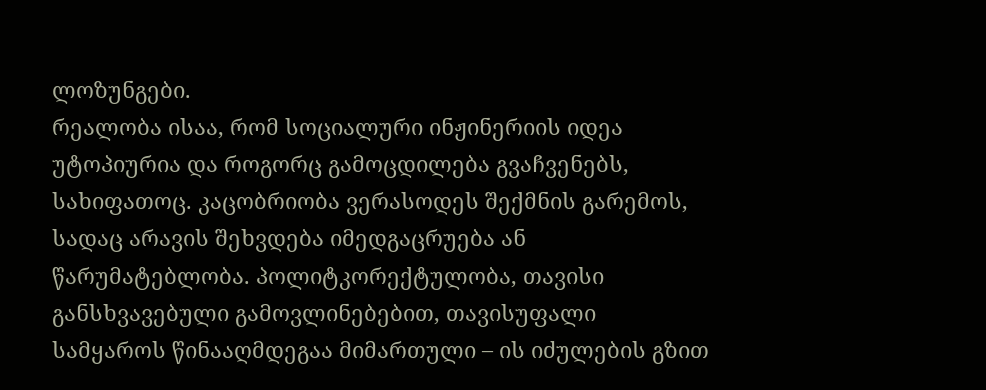ლოზუნგები.
რეალობა ისაა, რომ სოციალური ინჟინერიის იდეა უტოპიურია და როგორც გამოცდილება გვაჩვენებს, სახიფათოც. კაცობრიობა ვერასოდეს შექმნის გარემოს, სადაც არავის შეხვდება იმედგაცრუება ან წარუმატებლობა. პოლიტკორექტულობა, თავისი განსხვავებული გამოვლინებებით, თავისუფალი სამყაროს წინააღმდეგაა მიმართული – ის იძულების გზით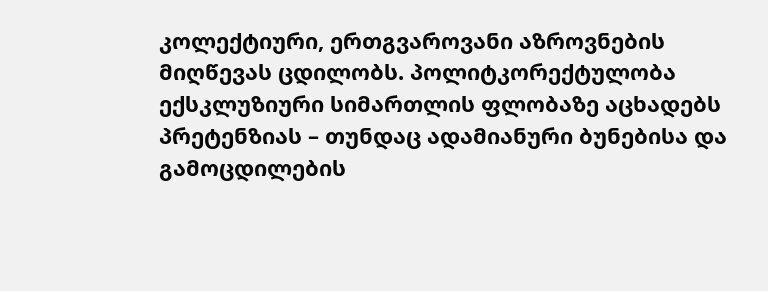კოლექტიური, ერთგვაროვანი აზროვნების მიღწევას ცდილობს. პოლიტკორექტულობა ექსკლუზიური სიმართლის ფლობაზე აცხადებს პრეტენზიას – თუნდაც ადამიანური ბუნებისა და გამოცდილების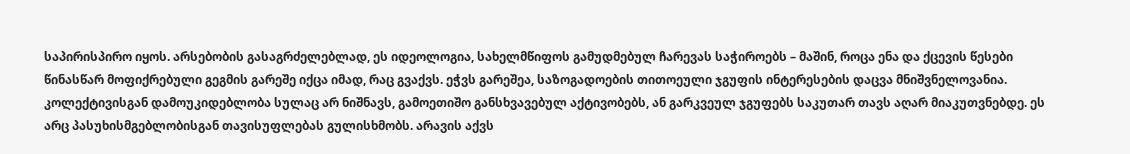საპირისპირო იყოს. არსებობის გასაგრძელებლად, ეს იდეოლოგია, სახელმწიფოს გამუდმებულ ჩარევას საჭიროებს – მაშინ, როცა ენა და ქცევის წესები წინასწარ მოფიქრებული გეგმის გარეშე იქცა იმად, რაც გვაქვს. ეჭვს გარეშეა, საზოგადოების თითოეული ჯგუფის ინტერესების დაცვა მნიშვნელოვანია. კოლექტივისგან დამოუკიდებლობა სულაც არ ნიშნავს, გამოეთიშო განსხვავებულ აქტივობებს, ან გარკვეულ ჯგუფებს საკუთარ თავს აღარ მიაკუთვნებდე. ეს არც პასუხისმგებლობისგან თავისუფლებას გულისხმობს. არავის აქვს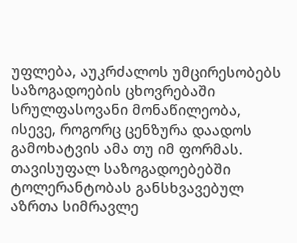უფლება, აუკრძალოს უმცირესობებს საზოგადოების ცხოვრებაში სრულფასოვანი მონაწილეობა, ისევე, როგორც ცენზურა დაადოს გამოხატვის ამა თუ იმ ფორმას. თავისუფალ საზოგადოებებში ტოლერანტობას განსხვავებულ აზრთა სიმრავლე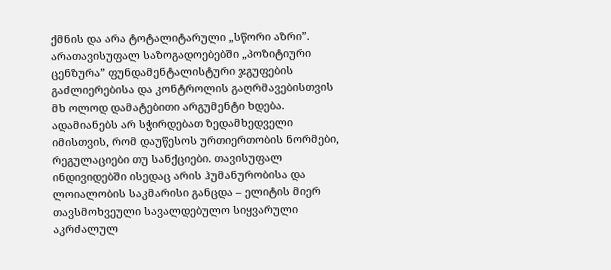ქმნის და არა ტოტალიტარული „სწორი აზრი”. არათავისუფალ საზოგადოებებში „პოზიტიური ცენზურა” ფუნდამენტალისტური ჯგუფების გაძლიერებისა და კონტროლის გაღრმავებისთვის მხ ოლოდ დამატებითი არგუმენტი ხდება.
ადამიანებს არ სჭირდებათ ზედამხედველი იმისთვის, რომ დაუწესოს ურთიერთობის ნორმები, რეგულაციები თუ სანქციები. თავისუფალ ინდივიდებში ისედაც არის ჰუმანურობისა და ლოიალობის საკმარისი განცდა – ელიტის მიერ თავსმოხვეული სავალდებულო სიყვარული აკრძალულ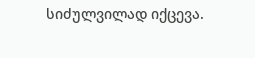სიძულვილად იქცევა.